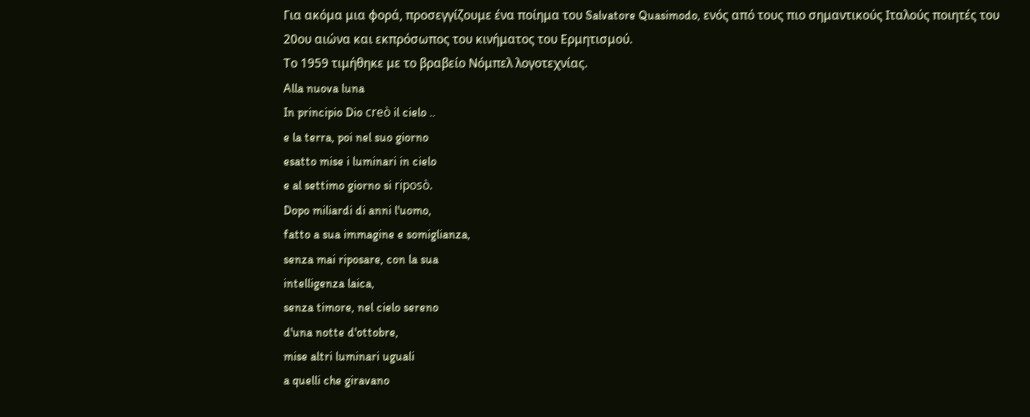Για ακόμα μια φορά, προσεγγίζουμε ένα ποίημα του Salvatore Quasimodo, ενός από τους πιο σημαντικούς Ιταλούς ποιητές του 20ου αιώνα και εκπρόσωπος του κινήματος του Ερμητισμού.
Το 1959 τιμήθηκε με το βραβείο Νόμπελ λογοτεχνίας.
Alla nuova luna
In principio Dio creò il cielo ..
e la terra, poi nel suo giorno
esatto mise i luminari in cielo
e al settimo giorno si riposò.
Dopo miliardi di anni l'uomo,
fatto a sua immagine e somiglianza,
senza mai riposare, con la sua
intelligenza laica,
senza timore, nel cielo sereno
d'una notte d'ottobre,
mise altri luminari uguali
a quelli che giravano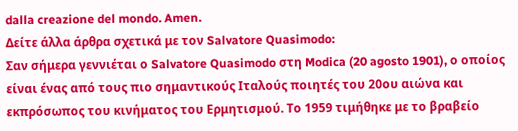dalla creazione del mondo. Amen.
Δείτε άλλα άρθρα σχετικά με τον Salvatore Quasimodo:
Σαν σήμερα γεννιέται ο Salvatore Quasimodo στη Modica (20 agosto 1901), ο οποίος είναι ένας από τους πιο σημαντικούς Ιταλούς ποιητές του 20ου αιώνα και εκπρόσωπος του κινήματος του Ερμητισμού. Το 1959 τιμήθηκε με το βραβείο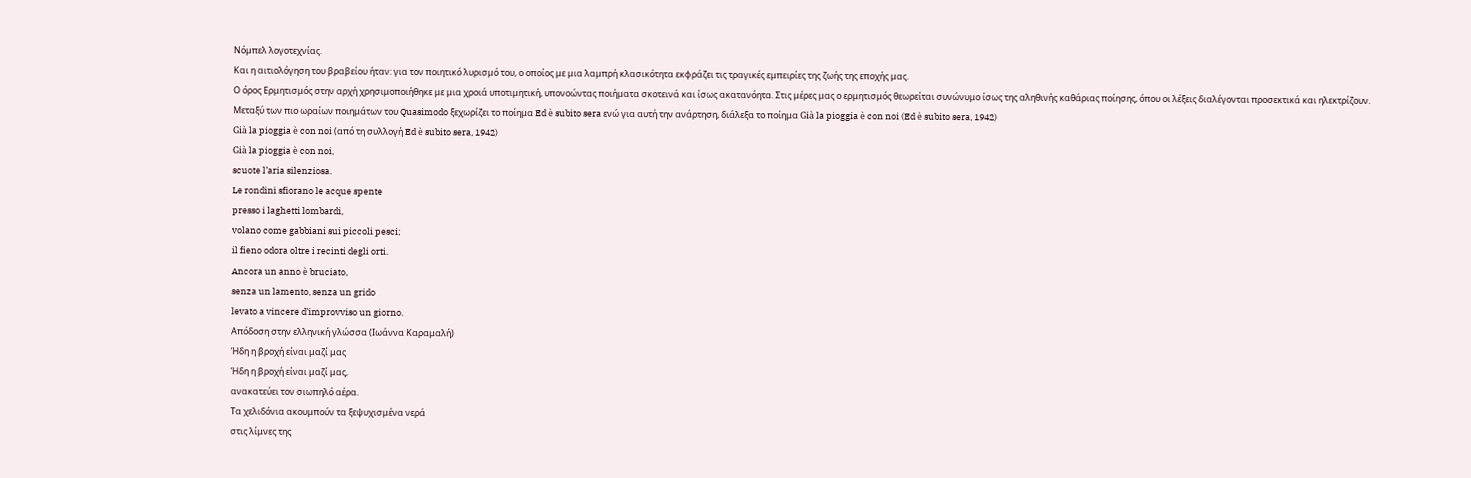Νόμπελ λογοτεχνίας.
Και η αιτιολόγηση του βραβείου ήταν: για τον ποιητικό λυρισμό του, ο οποίος με μια λαμπρή κλασικότητα εκφράζει τις τραγικές εμπειρίες της ζωής της εποχής μας.
Ο όρος Ερμητισμός στην αρχή χρησιμοποιήθηκε με μια χροιά υποτιμητική, υπονοώντας ποιήματα σκοτεινά και ίσως ακατανόητα. Στις μέρες μας ο ερμητισμός θεωρείται συνώνυμο ίσως της αληθινής καθάριας ποίησης, όπου οι λέξεις διαλέγονται προσεκτικά και ηλεκτρίζουν.
Μεταξύ των πιο ωραίων ποιημάτων του Quasimodo ξεχωρίζει το ποίημα Ed è subito sera ενώ για αυτή την ανάρτηση, διάλεξα το ποίημα Già la pioggia è con noi (Ed è subito sera, 1942)
Già la pioggia è con noi (από τη συλλογή Ed è subito sera, 1942)
Già la pioggia è con noi,
scuote l’aria silenziosa.
Le rondini sfiorano le acque spente
presso i laghetti lombardi,
volano come gabbiani sui piccoli pesci;
il fieno odora oltre i recinti degli orti.
Ancora un anno è bruciato,
senza un lamento, senza un grido
levato a vincere d’improvviso un giorno.
Απόδοση στην ελληνική γλώσσα (Ιωάννα Καραμαλή)
Ήδη η βροχή είναι μαζί μας
Ήδη η βροχή είναι μαζί μας,
ανακατεύει τον σιωπηλό αέρα.
Τα χελιδόνια ακουμπούν τα ξεψυχισμένα νερά
στις λίμνες της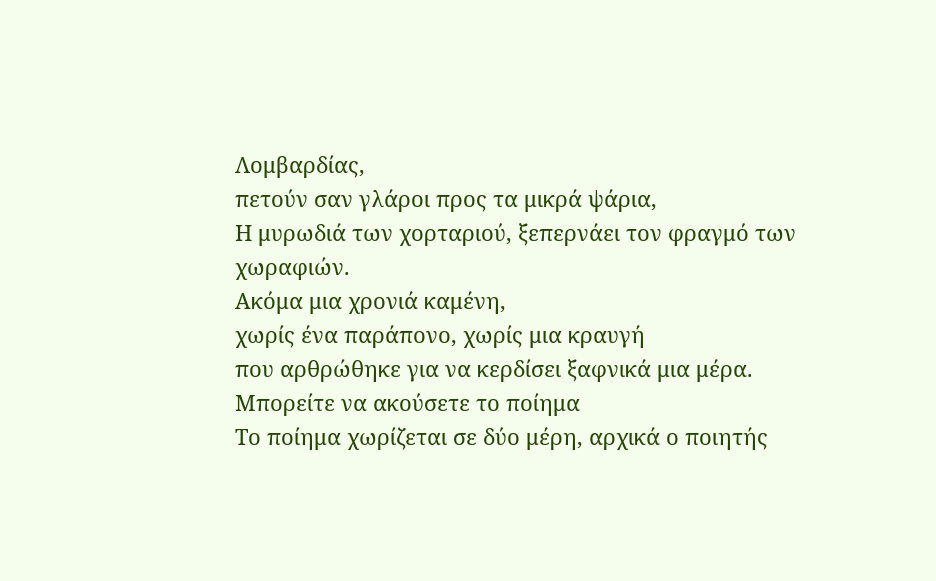Λομβαρδίας,
πετούν σαν γλάροι προς τα μικρά ψάρια,
Η μυρωδιά των χορταριού, ξεπερνάει τον φραγμό των χωραφιών.
Ακόμα μια χρονιά καμένη,
χωρίς ένα παράπονο, χωρίς μια κραυγή
που αρθρώθηκε για να κερδίσει ξαφνικά μια μέρα.
Μπορείτε να ακούσετε το ποίημα
Tο ποίημα χωρίζεται σε δύο μέρη, αρχικά ο ποιητής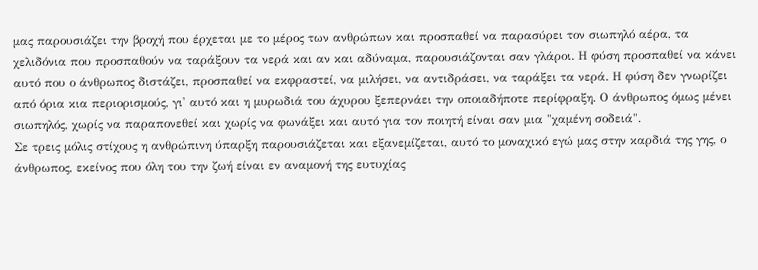μας παρουσιάζει την βροχή που έρχεται με το μέρος των ανθρώπων και προσπαθεί να παρασύρει τον σιωπηλό αέρα, τα χελιδόνια που προσπαθούν να ταράξουν τα νερά και αν και αδύναμα, παρουσιάζονται σαν γλάροι. Η φύση προσπαθεί να κάνει αυτό που ο άνθρωπος διστάζει, προσπαθεί να εκφραστεί, να μιλήσει, να αντιδράσει, να ταράξει τα νερά. Η φύση δεν γνωρίζει από όρια κια περιορισμούς, γι' αυτό και η μυρωδιά του άχυρου ξεπερνάει την οποιαδήποτε περίφραξη. Ο άνθρωπος όμως μένει σιωπηλός, χωρίς να παραπονεθεί και χωρίς να φωνάξει και αυτό για τον ποιητή είναι σαν μια "χαμένη σοδειά".
Σε τρεις μόλις στίχους η ανθρώπινη ύπαρξη παρουσιάζεται και εξανεμίζεται, αυτό το μοναχικό εγώ μας στην καρδιά της γης, ο άνθρωπος, εκείνος που όλη του την ζωή είναι εν αναμονή της ευτυχίας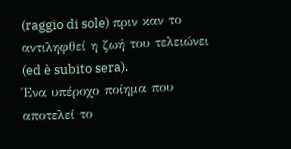(raggio di sole) πριν καν το αντιληφθεί η ζωή του τελειώνει (ed è subito sera).
Ένα υπέροχο ποίημα που αποτελεί το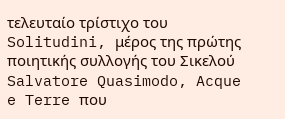τελευταίο τρίστιχο του Solitudini, μέρος της πρώτης ποιητικής συλλογής του Σικελού Salvatore Quasimodo, Acque e Terre που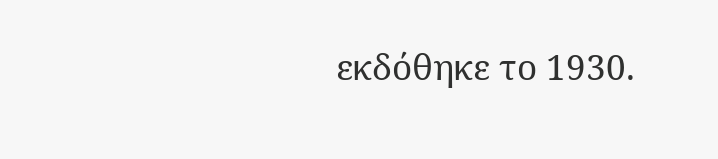εκδόθηκε το 1930.